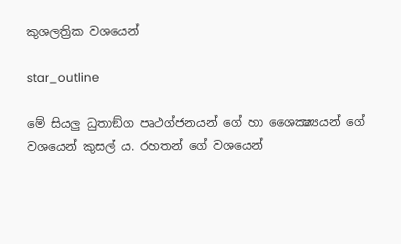කුශලත්‍රික වශයෙන්

star_outline

මේ සියලු ධුතාඞ්ග පෘථග්ජනයන් ගේ හා ශෛක්‍ෂ්‍යයන් ගේ වශයෙන් කුසල් ය. රහතන් ගේ වශයෙන්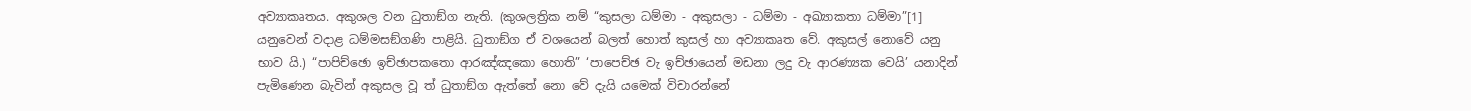අව්‍යාකෘතය. අකුශල වන ධුතාඞ්ග නැති. (කුශලත්‍රික නම් “කුසලා ධම්මා - අකුසලා - ධම්මා - අඛ්‍යාකතා ධම්මා”[1] යනුවෙන් වදාළ ධම්මසඞ්ගණි පාළියි. ධුතාඞ්ග ඒ වශයෙන් බලත් හොත් කුසල් හා අව්‍යාකෘත වේ. අකුසල් නොවේ යනු භාව යි.) “පාපිච්ඡො ඉච්ඡාපකතො ආරඤ්ඤකො හොති” ‘පාපෙච්ඡ වැ ඉච්ඡායෙන් මඩනා ලදු වැ ආරණ්‍යක වෙයි’ යනාදින් පැමිණෙන බැවින් අකුසල වූ ත් ධුතාඞ්ග ඇත්තේ නො වේ දැයි යමෙක් විචාරන්නේ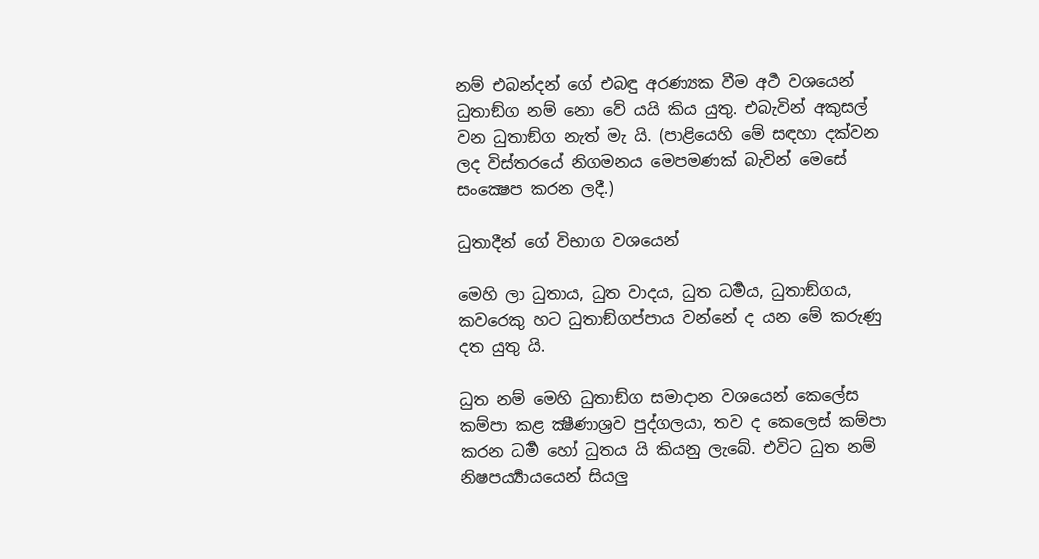නම් එබන්දන් ගේ එබඳු අරණ්‍යක වීම අර්‍ථ වශයෙන් ධුතාඞ්ග නම් නො වේ යයි කිය යුතු. එබැවින් අකුසල් වන ධුතාඞ්ග නැත් මැ යි. (පාළියෙහි මේ සඳහා දක්වන ලද විස්තරයේ නිගමනය මෙපමණක් බැවින් මෙසේ සංක්‍ෂෙප කරන ලදී.)

ධුතාදීන් ගේ විභාග වශයෙන්

මෙහි ලා ධුතාය, ධුත වාදය, ධුත ධර්‍මය, ධුතාඞ්ගය, කවරෙකු හට ධුතාඞ්ගප්පාය වන්නේ ද යන මේ කරුණු දත යුතු යි.

ධුත නම් මෙහි ධුතාඞ්ග සමාදාන වශයෙන් කෙලේස කම්පා කළ ක්‍ෂීණාශ්‍ර‍ව පුද්ගලයා, තව ද කෙලෙස් කම්පා කරන ධර්‍ම හෝ ධුතය යි කියනු ලැබේ. එවිට ධුත නම් නිෂපර්‍ය්‍යායයෙන් සියලු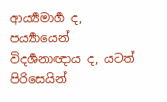ආර්‍ය්‍යමාර්‍ග ද, පර්‍ය්‍යායෙන් විදර්‍ශනාඥාය ද, යටත් පිරිසෙයින්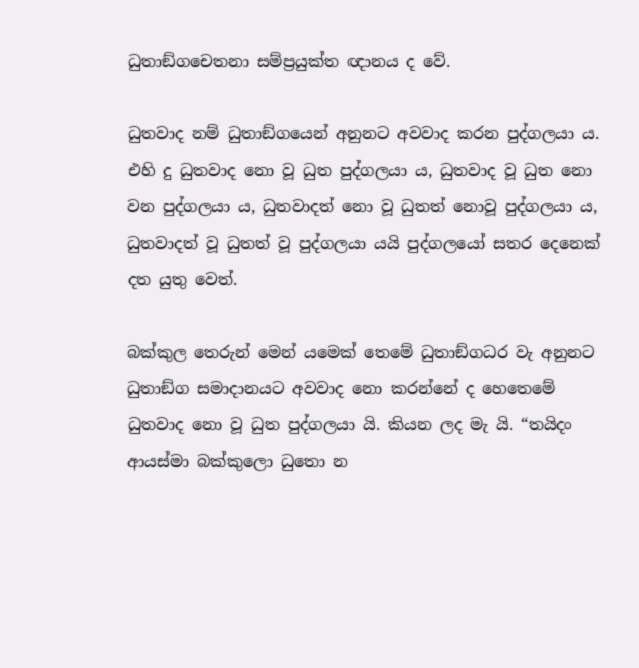ධුතාඞ්ගචෙතනා සම්ප්‍ර‍යුක්ත ඥානය ද වේ.

ධුතවාද නම් ධුතාඞ්ගයෙන් අනුනට අවවාද කරන පුද්ගලයා ය. එහි දු ධුතවාද නො වූ ධුත පුද්ගලයා ය, ධුතවාද වූ ධුත නො වන පුද්ගලයා ය, ධුතවාදත් නො වූ ධුතත් නොවූ පුද්ගලයා ය, ධුතවාදත් වූ ධුතත් වූ පුද්ගලයා යයි පුද්ගලයෝ සතර දෙනෙක් දත යුතු වෙත්.

බක්කුල තෙරුන් මෙන් යමෙක් තෙමේ ධුතාඞ්ගධර වැ අනුනට ධුතාඞ්ග සමාදානයට අවවාද නො කරන්නේ ද හෙතෙමේ ධුතවාද නො වූ ධුත පුද්ගලයා යි. කියන ලද මැ යි. “තයිදං ආයස්මා බක්කුලො ධුතො න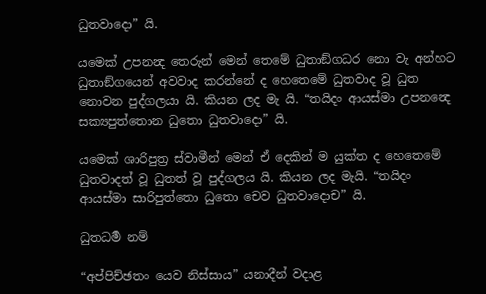ධුතවාදො” යි.

යමෙක් උපනන්‍ද තෙරුන් මෙන් තෙමේ ධුතාඞ්ගධර නො වැ අන්හට ධුතාඞ්ගයෙන් අවවාද කරන්නේ ද හෙතෙමේ ධුතවාද වූ ධුත නොවන පුද්ගලයා යි. කියන ලද මැ යි. “තයිදං ආයස්මා උපනන්‍දෙ සක්‍යපුත්තොන ධුතො ධුතවාදො” යි.

යමෙක් ශාරිපුත්‍ර‍ ස්වාමීන් මෙන් ඒ දෙකින් ම යුක්ත ද හෙතෙමේ ධුතවාදත් වූ ධුතත් වූ පුද්ගලය යි. කියන ලද මැයි. “තයිදං ආයස්මා සාරිපුත්තො ධුතො චෙව ධුතවාදොච” යි.

ධුතධර්‍ම නම්

“අප්පිච්ඡතං යෙව නිස්සාය” යනාදීන් වදාළ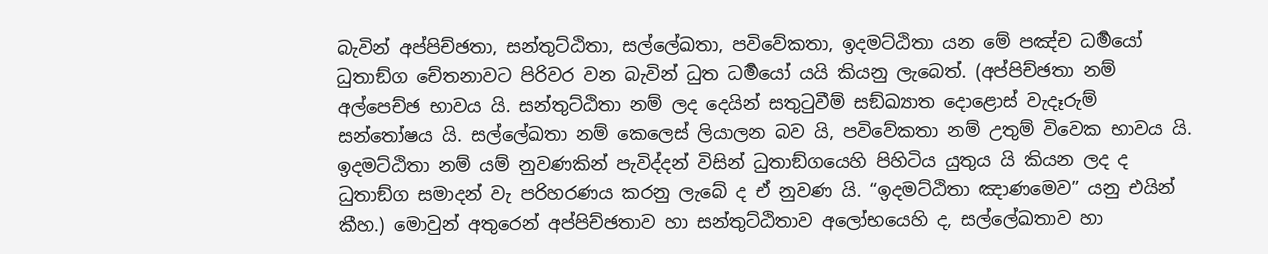බැවින් අප්පිච්ඡතා, සන්තුට්ඨිතා, සල්ලේඛතා, පවිවේකතා, ඉදමට්ඨිතා යන මේ පඤ්ච ධර්‍මයෝ ධුතාඞ්ග චේතනාවට පිරිවර වන බැවින් ධුත ධර්‍මයෝ යයි කියනු ලැබෙත්. (අප්පිච්ඡතා නම් අල්පෙච්ඡ භාවය යි. සන්තුට්ඨිතා නම් ලද දෙයින් සතුටුවීම් සඞ්ඛ්‍යාත දොළොස් වැදෑරුම් සන්තෝෂය යි. සල්ලේඛතා නම් කෙලෙස් ලියාලන බව යි, පවිවේකතා නම් උතුම් විවෙක භාවය යි. ඉදමට්ඨිතා නම් යම් නුවණකින් පැවිද්දන් විසින් ධුතාඞ්ගයෙහි පිහිටිය යුතුය යි කියන ලද ද ධුතාඞ්ග සමාදන් වැ පරිහරණය කරනු ලැබේ ද ඒ නුවණ යි. “ඉදමට්ඨිතා ඤාණමෙව” යනු එයින් කීහ.) මොවුන් අතුරෙන් අප්පිච්ඡතාව හා සන්තුට්ඨිතාව අලෝභයෙහි ද, සල්ලේඛතාව හා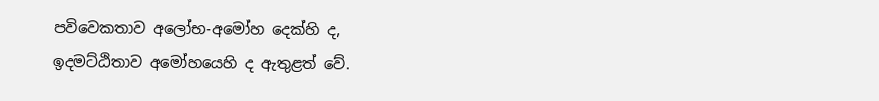පවිවෙකතාව අලෝභ-අමෝහ දෙක්හි ද, ඉදමට්ඨිතාව අමෝහයෙහි ද ඇතුළත් වේ.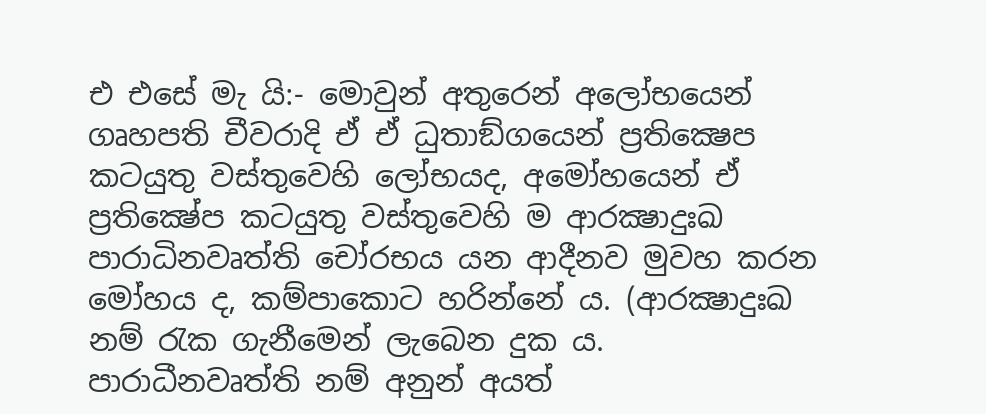එ එසේ මැ යි:- මොවුන් අතුරෙන් අලෝභයෙන් ගෘහපති චීවරාදි ඒ ඒ ධුතාඞ්ගයෙන් ප්‍ර‍තික්‍ෂෙප කටයුතු වස්තුවෙහි ලෝභයද, අමෝහයෙන් ඒ ප්‍ර‍තික්‍ෂේප කටයුතු වස්තුවෙහි ම ආරක්‍ෂාදුඃඛ පාරාධිනවෘත්ති චෝරභය යන ආදීනව මුවහ කරන මෝහය ද, කම්පාකොට හරින්නේ ය. (ආරක්‍ෂාදුඃඛ නම් රැක ගැනීමෙන් ලැබෙන දුක ය. පාරාධීනවෘත්ති නම් අනුන් අයත්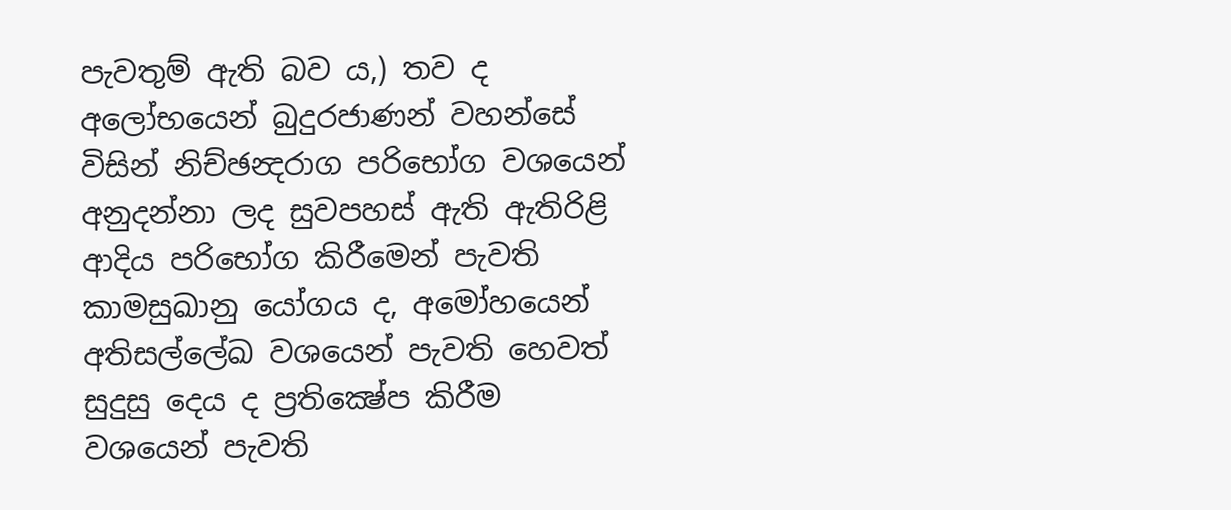පැවතුම් ඇති බව ය,) තව ද අලෝභයෙන් බුදුරජාණන් වහන්සේ විසින් නිච්ඡන්‍දරාග පරිභෝග වශයෙන් අනුදන්නා ලද සුවපහස් ඇති ඇතිරිළි ආදිය පරිභෝග කිරීමෙන් පැවති කාමසුඛානු යෝගය ද, අමෝහයෙන් අතිසල්ලේඛ වශයෙන් පැවති හෙවත් සුදුසු දෙය ද ප්‍ර‍තික්‍ෂේප කිරීම වශයෙන් පැවති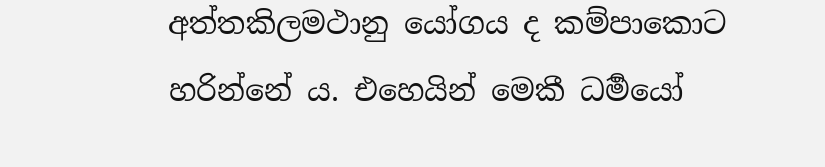අත්තකිලමථානු යෝගය ද කම්පාකොට හරින්නේ ය. එහෙයින් මෙකී ධර්‍මයෝ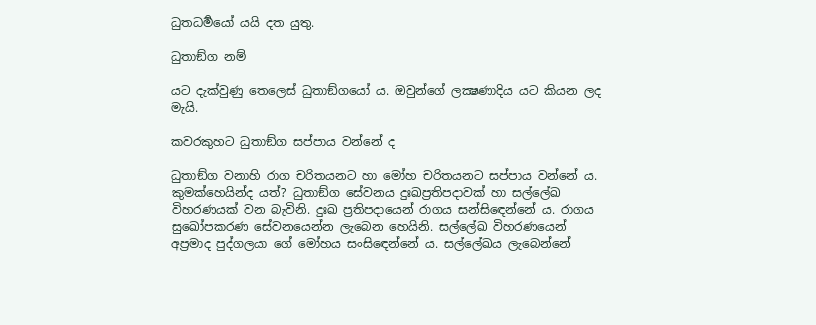ධුතධර්‍මයෝ යයි දත යුතු.

ධුතාඞ්ග නම්

යට දැක්වුණු තෙලෙස් ධුතාඞ්ගයෝ ය. ඔවුන්ගේ ලක්‍ෂණාදිය යට කියන ලද මැයි.

කවරකුහට ධුතාඞ්ග සප්පාය වන්නේ ද

ධුතාඞ්ග වනාහි රාග චරිතයනට හා මෝහ චරිතයනට සප්පාය වන්නේ ය. කුමක්හෙයින්ද යත්? ධුතාඞ්ග සේවනය දුඃඛප්‍ර‍තිපදාවක් හා සල්ලේඛ විහරණයක් වන බැවිනි. දුඃඛ ප්‍ර‍තිපදායෙන් රාගය සන්සිඳෙන්නේ ය. රාගය සුඛෝපකරණ සේවනයෙන්න ලැබෙන හෙයිනි. සල්ලේඛ විහරණයෙන් අප්‍ර‍මාද පුද්ගලයා ගේ මෝහය සංසිඳෙන්නේ ය. සල්ලේඛය ලැබෙන්නේ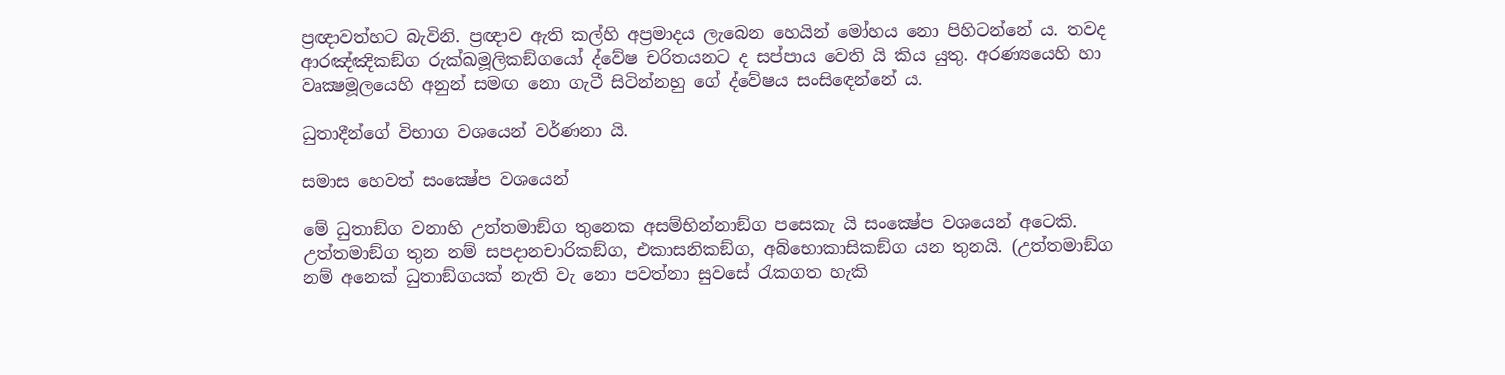ප්‍ර‍ඥාවත්හට බැවිනි. ප්‍ර‍ඥාව ඇති කල්හි අප්‍ර‍මාදය ලැබෙන හෙයින් මෝහය නො පිහිටන්නේ ය. තවද ආරඤ්ඤිකඞ්ග රුක්ඛමූලිකඞ්ගයෝ ද්වේෂ චරිතයනට ද සප්පාය වෙති යි කිය යුතු. අරණ්‍යයෙහි හා වෘක්‍ෂමූලයෙහි අනුන් සමඟ නො ගැටී සිටින්නහු ගේ ද්වේෂය සංසිඳෙන්නේ ය.

ධුතාදීන්ගේ විභාග වශයෙන් වර්ණනා යි.

සමාස හෙවත් සංක්‍ෂේප වශයෙන්

මේ ධුතාඞ්ග වනාහි උත්තමාඞ්ග තුනෙක අසම්භින්නාඞ්ග පසෙකැ යි සංක්‍ෂේප වශයෙන් අටෙකි. උත්තමාඞ්ග තුන නම් සපදානචාරිකඞ්ග, එකාසනිකඞ්ග, අබ්භොකාසිකඞ්ග යන තුනයි. (උත්තමාඞ්ග නම් අනෙක් ධුතාඞ්ගයක් නැති වැ නො පවත්නා සුවසේ රැකගත හැකි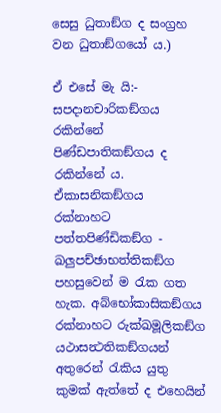සෙසු ධුතාඞ්ග ද සංග්‍ර‍හ වන ධුතාඞ්ගයෝ ය.)

ඒ එසේ මැ යි:- සපදානචාරිකඞ්ගය රකින්නේ පිණ්ඩපාතිකඞ්ගය ද රකින්නේ ය. ඒකාසනිකඞ්ගය රක්නාහට පත්තපිණ්ඩිකඞ්ග - ඛලුපච්ඡාභත්තිකඞ්ග පහසුවෙන් ම රැක ගත හැක. අබ්භෝකාසිකඞ්ගය රක්නාහට රුක්ඛමූලිකඞ්ග යථාසන්‍ථතිකඞ්ගයන් අතුරෙන් රැකිය යුතු කුමක් ඇත්තේ ද එහෙයින්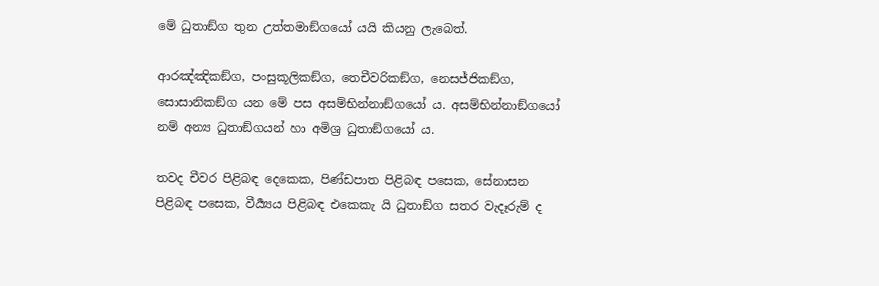මේ ධුතාඞ්ග තුන උත්තමාඞ්ගයෝ යයි කියනු ලැබෙත්.

ආරඤ්ඤිකඞ්ග, පංසුකූලිකඞ්ග, තෙචීවරිකඞ්ග, නෙසජ්ජිකඞ්ග, සොසානිකඞ්ග යන මේ පස අසම්භින්නාඞ්ගයෝ ය. අසම්භින්නාඞ්ගයෝ නම් අන්‍ය ධුතාඞ්ගයන් හා අමිශ්‍ර‍ ධුතාඞ්ගයෝ ය.

තවද චීවර පිළිබඳ දෙකෙක, පිණ්ඩපාත පිළිබඳ පසෙක, සේනාසන පිළිබඳ පසෙක, වීර්‍ය්‍යය පිළිබඳ එකෙකැ යි ධුතාඞ්ග සතර වැදෑරුම් ද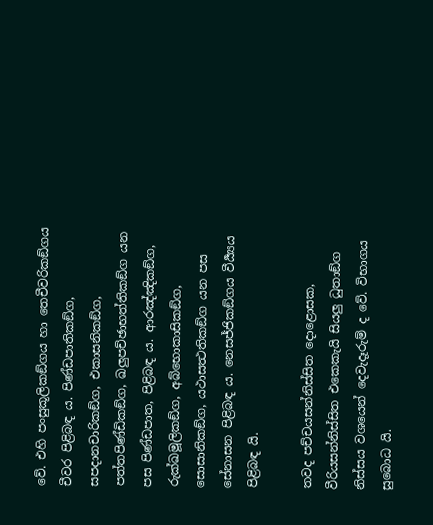වේ. එහි පංසුකූලිකඞ්ගය හා තෙචීවරිකඞ්ගය චීවර පිළිබඳ ය. පිණ්ඩපාතිකඞ්ග, සපදානචාරිකඞ්ග, එකාසනිකඞ්ග, පත්තපිණ්ඩිකඞ්ග, ඛලුපච්ඡාභත්තිකඞ්ග යන පස පිණ්ඩපාත, පිළිබඳ ය. ආරඤ්ඤිකඞ්ග, රුක්ඛමූලිකඞ්ග, අබ්භොකාසිකඞ්ග, සොසානිකඞ්ග, යථාසත්‍ථතිකඞ්ග යන පස සේනාසන පිළිබඳ ය. නෙසජ්ජිකඞ්ගය වීර්‍ය්‍යය පිළිබඳ යි.

තවද පච්චයසන්නිස්සිත දොළොසක, වීරියසන්නිස්සිත එකෙකැයි සියලු ධුතාඞ්ග නිස්සය වශයෙන් දෙවැදෑරුම් ද වේ. විභාගය සුබොධ යි.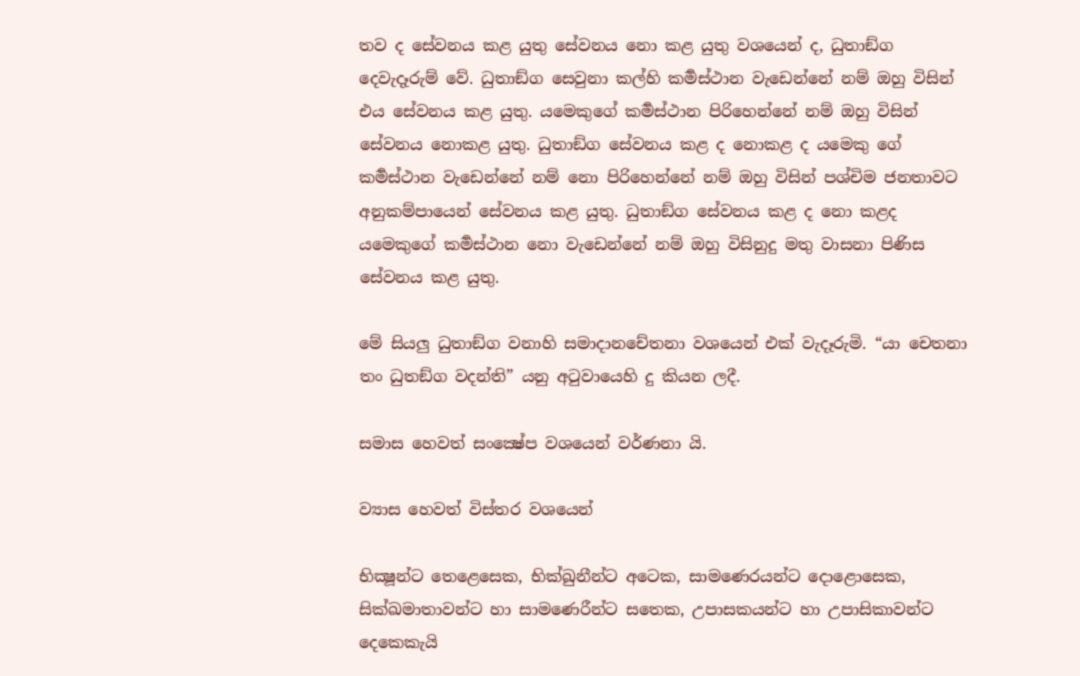තව ද සේවනය කළ යුතු සේවනය නො කළ යුතු වශයෙන් ද, ධුතාඞ්ග දෙවැදෑරුම් වේ. ධුතාඞ්ග සෙවුනා කල්හි කර්‍මස්ථාන වැඩෙන්නේ නම් ඔහු විසින් එය සේවනය කළ යුතු. යමෙකුගේ කර්‍මස්ථාන පිරිහෙන්නේ නම් ඔහු විසින් සේවනය නොකළ යුතු. ධුතාඞ්ග සේවනය කළ ද නොකළ ද යමෙකු ගේ කර්‍මස්ථාන වැඩෙන්නේ නම් නො පිරිහෙන්නේ නම් ඔහු විසින් පශ්චිම ජනතාවට අනුකම්පායෙන් සේවනය කළ යුතු. ධුතාඞ්ග සේවනය කළ ද නො කළද යමෙකුගේ කර්‍මස්ථාන නො වැඩෙන්නේ නම් ඔහු විසිනුදු මතු වාසනා පිණිස සේවනය කළ යුතු.

මේ සියලු ධුතාඞ්ග වනාහි සමාදානචේතනා වශයෙන් එක් වැදෑරුමි. “යා චෙතනා තං ධුතඞ්ග වදන්ති” යනු අටුවායෙහි දු කියන ලදී.

සමාස හෙවත් සංක්‍ෂේප වශයෙන් වර්ණනා යි.

ව්‍යාස හෙවත් විස්තර වශයෙන්

භික්‍ෂූන්ට තෙළෙසෙක, භික්ඛුනීන්ට අටෙක, සාමණෙරයන්ට දොළොසෙක, සික්ඛමාතාවන්ට හා සාමණෙරීන්ට සතෙක, උපාසකයන්ට හා උපාසිකාවන්ට දෙකෙකැයි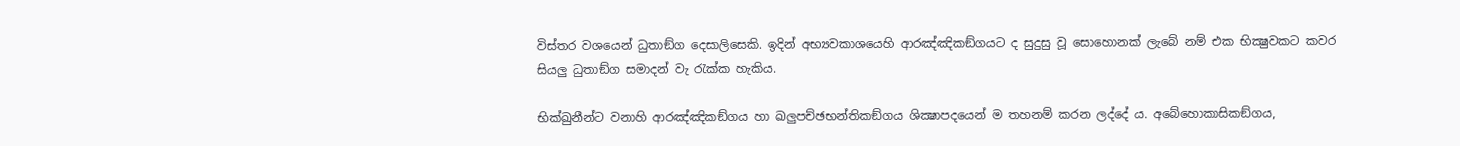විස්තර වශයෙන් ධුතාඞ්ග දෙසාලිසෙකි. ඉදින් අභ්‍යවකාශයෙහි ආරඤ්ඤිකඞ්ගයට ද සුදුසු වූ සොහොනක් ලැබේ නම් එක භික්‍ෂුවකට කවර සියලු ධුතාඞ්ග සමාදන් වැ රැක්ක හැකිය.

භික්ඛුනීන්ට වනාහි ආරඤ්ඤිකඞ්ගය හා ඛලුපච්ඡභන්තිකඞ්ගය ශික්‍ෂාපදයෙන් ම තහනම් කරන ලද්දේ ය. අබේහොකාසිකඞ්ගය,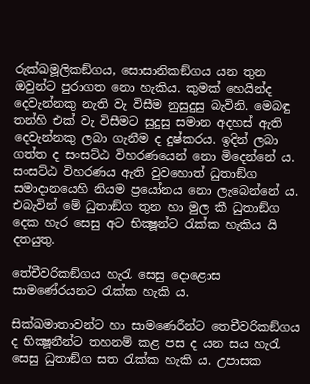රුක්ඛමූලිකඞ්ගය, සොසානිකඞ්ගය යන තුන ඔවුන්ට පුරාගත නො හැකිය. කුමක් හෙයින්ද දෙවැන්නකු නැති වැ විසීම නුසුදුසු බැවිනි. මෙබඳු තන්හි එක් වැ විසීමට සුදුසු සමාන අදහස් ඇති දෙවැන්නකු ලබා ගැනීම ද දුෂ්කරය. ඉදින් ලබා ගත්ත ද සංසට්ඨ විහරණයෙන් නො මිදෙන්නේ ය. සංසට්ඨ විහරණය ඇති වුවහොත් ධුතාඞ්ග සමාදානයෙහි නියම ප්‍රයෝනය නො ලැබෙන්නේ ය. එබැවින් මේ ධුතාඞ්ග තුන හා මුල කී ධුතාඞ්ග දෙක හැර සෙසු අට භික්‍ෂූන්ට රැක්ක හැකිය යි දතයුතු.

තේචීවරිකඞ්ගය හැරැ සෙසු දොළොස සාමණේරයනට රැක්ක හැකි ය.

සික්ඛමාතාවන්ට හා සාමණෙරීන්ට තෙචීවරිකඞ්ගය ද භික්‍ෂූනීන්ට තහනම් කළ පස ද යන සය හැරැ සෙසු ධුතාඞ්ග සත රැක්ක හැකි ය. උපාසක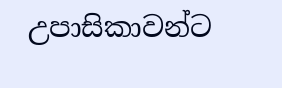උපාසිකාවන්ට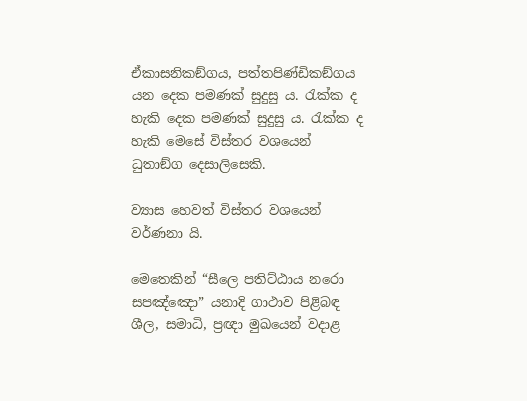ඒකාසනිකඞ්ගය, පත්තපිණ්ඩිකඞ්ගය යන දෙක පමණක් සුදුසු ය. රැක්ක ද හැකි දෙක පමණක් සුදුසු ය. රැක්ක ද හැකි මෙසේ විස්තර වශයෙන් ධුතාඞ්ග දෙසාලිසෙකි.

ව්‍යාස හෙවත් විස්තර වශයෙන් වර්ණනා යි.

මෙතෙකින් “සීලෙ පතිට්ඨාය නරො සපඤ්ඤො” යනාදි ගාථාව පිළිබඳ ශීල, සමාධි, ප්‍ර‍ඥා මුඛයෙන් වදාළ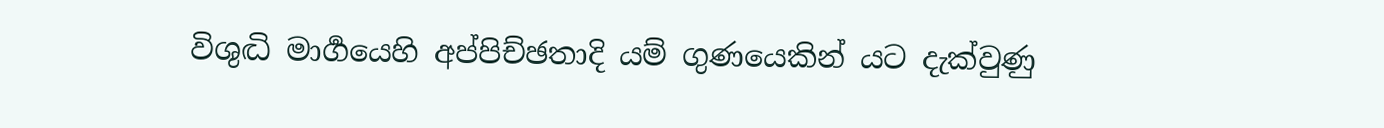විශුද්‍ධි මාර්‍ගයෙහි අප්පිච්ඡතාදි යම් ගුණයෙකින් යට දැක්වුණු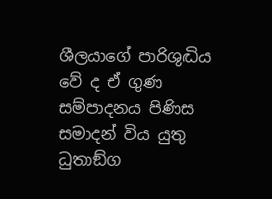ශීලයාගේ පාරිශුද්‍ධිය වේ ද ඒ ගුණ සම්පාදනය පිණිස සමාදන් විය යුතු ධුතාඞ්ග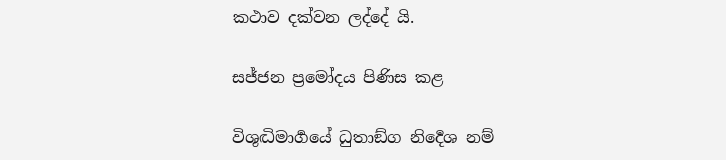කථාව දක්වන ලද්දේ යි.

සජ්ජන ප්‍රමෝදය පිණිස කළ

විශුද්‍ධිමාර්‍ගයේ ධුතාඞ්ග නිර්‍දෙශ නම්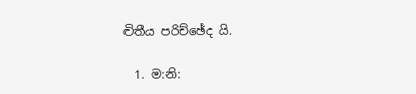ද්‍විතීය පරිච්ඡේද යි.

  1. ම:නි: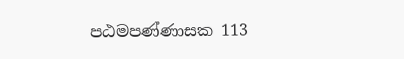පඨමපණ්ණාසක 113